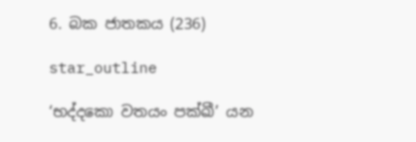6. බක ජාතකය (236)

star_outline

‘භද්දකො වතයං පක්ඛී’ යන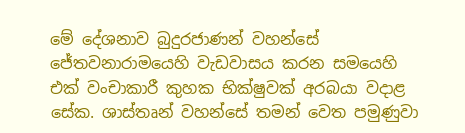මේ දේශනාව බුදුරජාණන් වහන්සේ ජේතවනාරාමයෙහි වැඩවාසය කරන සමයෙහි එක් වංචාකාරී කුහක භික්ෂුවක් අරබයා වදාළ සේක. ශාස්තෘන් වහන්සේ තමන් වෙත පමුණුවා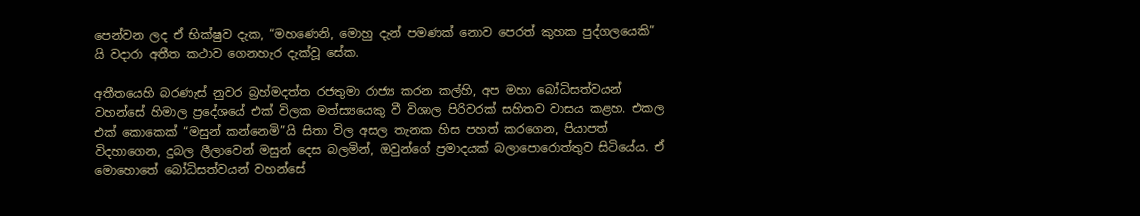පෙන්වන ලද ඒ භික්ෂුව දැක, “මහණෙනි, මොහු දැන් පමණක් නොව පෙරත් කුහක පුද්ගලයෙකි” යි වදාරා අතීත කථාව ගෙනහැර දැක්වූ සේක.

අතීතයෙහි බරණැස් නුවර බ්‍රහ්මදත්ත රජතුමා රාජ්‍ය කරන කල්හි, අප මහා බෝධිසත්වයන් වහන්සේ හිමාල ප්‍රදේශයේ එක් විලක මත්ස්‍යයෙකු වී විශාල පිරිවරක් සහිතව වාසය කළහ. එකල එක් කොකෙක් “මසුන් කන්නෙමි”යි සිතා විල අසල තැනක හිස පහත් කරගෙන, පියාපත් විදහාගෙන, දුබල ලීලාවෙන් මසුන් දෙස බලමින්, ඔවුන්ගේ ප්‍රමාදයක් බලාපොරොත්තුව සිටියේය. ඒ මොහොතේ බෝධිසත්වයන් වහන්සේ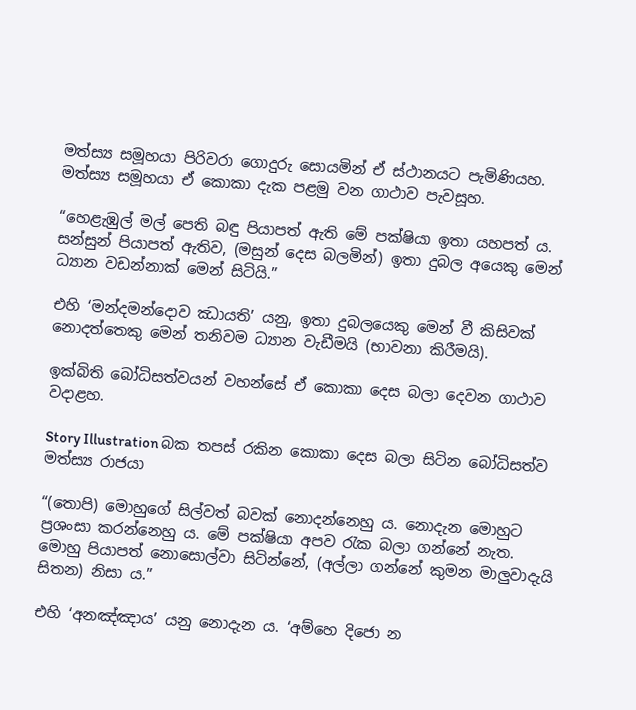මත්ස්‍ය සමූහයා පිරිවරා ගොදුරු සොයමින් ඒ ස්ථානයට පැමිණියහ. මත්ස්‍ය සමූහයා ඒ කොකා දැක පළමු වන ගාථාව පැවසූහ.

“හෙළැඹුල් මල් පෙති බඳු පියාපත් ඇති මේ පක්ෂියා ඉතා යහපත් ය. සන්සුන් පියාපත් ඇතිව, (මසුන් දෙස බලමින්) ඉතා දුබල අයෙකු මෙන් ධ්‍යාන වඩන්නාක් මෙන් සිටියි.”

එහි ‘මන්දමන්දොව ඣායති’ යනු, ඉතා දුබලයෙකු මෙන් වී කිසිවක් නොදත්තෙකු මෙන් තනිවම ධ්‍යාන වැඩීමයි (භාවනා කිරීමයි).

ඉක්බිති බෝධිසත්වයන් වහන්සේ ඒ කොකා දෙස බලා දෙවන ගාථාව වදාළහ.

Story Illustration බක තපස් රකින කොකා දෙස බලා සිටින බෝධිසත්ව මත්ස්‍ය රාජයා

“(තොපි) මොහුගේ සිල්වත් බවක් නොදන්නෙහු ය. නොදැන මොහුට ප්‍රශංසා කරන්නෙහු ය. මේ පක්ෂියා අපව රැක බලා ගන්නේ නැත. මොහු පියාපත් නොසොල්වා සිටින්නේ, (අල්ලා ගන්නේ කුමන මාලුවාදැයි සිතන) නිසා ය.”

එහි ‘අනඤ්ඤාය’ යනු නොදැන ය. ‘අම්හෙ දිජො න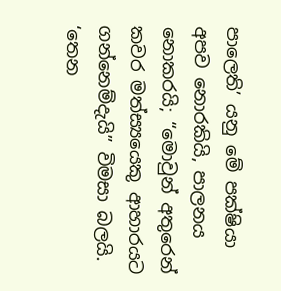පාලෙති’ යනු මේ පක්ෂියා අපව නොරකියි, පාලනය නොකරයි; “මොවුන් අතුරෙන් කවර මත්ස්‍යයෙකු ආහාරයට ගන්නෙම්දැයි” විමසා බලයි. ‘තෙන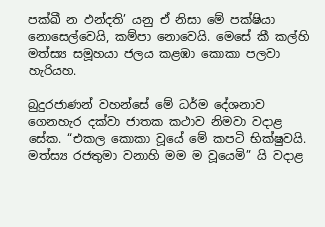පක්ඛී න ඵන්දති’ යනු ඒ නිසා මේ පක්ෂියා නොසෙල්වෙයි, කම්පා නොවෙයි. මෙසේ කී කල්හි මත්ස්‍ය සමූහයා ජලය කළඹා කොකා පලවා හැරියහ.

බුදුරජාණන් වහන්සේ මේ ධර්ම දේශනාව ගෙනහැර දක්වා ජාතක කථාව නිමවා වදාළ සේක. “එකල කොකා වූයේ මේ කපටි භික්ෂුවයි. මත්ස්‍ය රජතුමා වනාහි මම ම වූයෙමි” යි වදාළ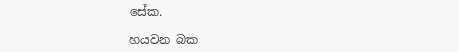සේක.

හයවන බක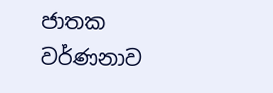ජාතක වර්ණනාව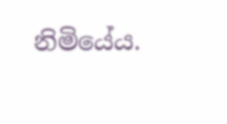නිමියේය.